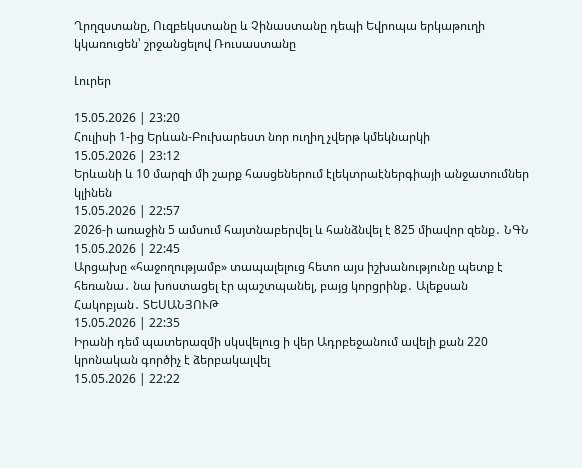Ղրղզստանը, Ուզբեկստանը և Չինաստանը դեպի Եվրոպա երկաթուղի կկառուցեն՝ շրջանցելով Ռուսաստանը

Լուրեր

15.05.2026 | 23:20
Հուլիսի 1-ից Երևան-Բուխարեստ նոր ուղիղ չվերթ կմեկնարկի
15.05.2026 | 23:12
Երևանի և 10 մարզի մի շարք հասցեներում էլեկտրաէներգիայի անջատումներ կլինեն
15.05.2026 | 22:57
2026-ի առաջին 5 ամսում հայտնաբերվել և հանձնվել է 825 միավոր զենք․ ՆԳՆ
15.05.2026 | 22:45
Արցախը «հաջողությամբ» տապալելուց հետո այս իշխանությունը պետք է հեռանա․ նա խոստացել էր պաշտպանել, բայց կորցրինք․ Ալեքսան Հակոբյան․ ՏԵՍԱՆՅՈՒԹ
15.05.2026 | 22:35
Իրանի դեմ պատերազմի սկսվելուց ի վեր Ադրբեջանում ավելի քան 220 կրոնական գործիչ է ձերբակալվել
15.05.2026 | 22:22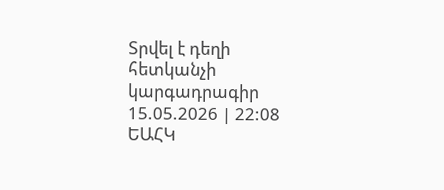Տրվել է դեղի հետկանչի կարգադրագիր
15.05.2026 | 22:08
ԵԱՀԿ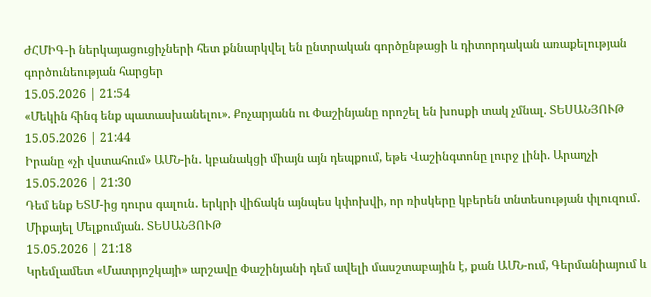ԺՀՄԻԳ-ի ներկայացուցիչների հետ քննարկվել են ընտրական գործընթացի և դիտորդական առաքելության գործունեության հարցեր
15.05.2026 | 21:54
«Մեկին հինգ ենք պատասխանելու». Քոչարյանն ու Փաշինյանը որոշել են խոսքի տակ չմնալ. ՏԵՍԱՆՅՈՒԹ
15.05.2026 | 21:44
Իրանը «չի վստահում» ԱՄՆ-ին․ կբանակցի միայն այն դեպքում, եթե Վաշինգտոնը լուրջ լինի. Արաղչի
15.05.2026 | 21:30
Դեմ ենք ԵՏՄ-ից դուրս գալուն․ երկրի վիճակն այնպես կփոխվի, որ ռիսկերը կբերեն տնտեսության փլուզում․ Միքայել Մելքումյան. ՏԵՍԱՆՅՈՒԹ
15.05.2026 | 21:18
Կրեմլամետ «Մատրյոշկայի» արշավը Փաշինյանի դեմ ավելի մասշտաբային է, քան ԱՄՆ-ում, Գերմանիայում և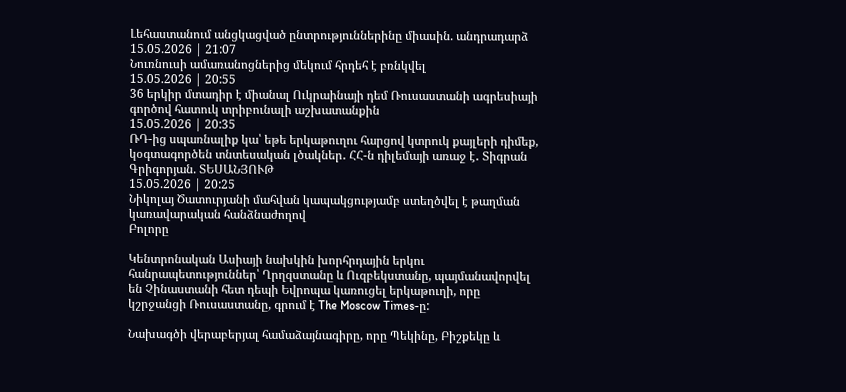Լեհաստանում անցկացված ընտրություններինը միասին. անդրադարձ
15.05.2026 | 21:07
Նուռնուսի ամառանոցներից մեկում հրդեհ է բռնկվել
15.05.2026 | 20:55
36 երկիր մտադիր է միանալ Ուկրաինայի դեմ Ռուսաստանի ագրեսիայի գործով հատուկ տրիբունալի աշխատանքին
15.05.2026 | 20:35
ՌԴ-ից սպառնալիք կա՝ եթե երկաթուղու հարցով կտրուկ քայլերի դիմեք, կօգտագործեն տնտեսական լծակներ․ ՀՀ-ն դիլեմայի առաջ է․ Տիգրան Գրիգորյան. ՏԵՍԱՆՅՈՒԹ
15.05.2026 | 20:25
Նիկոլայ Ծատուրյանի մահվան կապակցությամբ ստեղծվել է թաղման կառավարական հանձնաժողով
Բոլորը

Կենտրոնական Ասիայի նախկին խորհրդային երկու հանրապետություններ՝ Ղրղզստանը և Ուզբեկստանը, պայմանավորվել են Չինաստանի հետ դեպի Եվրոպա կառուցել երկաթուղի, որը կշրջանցի Ռուսաստանը, գրում է The Moscow Times-ը:

Նախագծի վերաբերյալ համաձայնագիրը, որը Պեկինը, Բիշքեկը և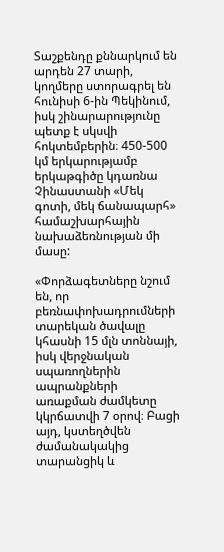Տաշքենդը քննարկում են արդեն 27 տարի, կողմերը ստորագրել են հունիսի 6-ին Պեկինում, իսկ շինարարությունը պետք է սկսվի հոկտեմբերին։ 450-500 կմ երկարությամբ երկաթգիծը կդառնա Չինաստանի «Մեկ գոտի, մեկ ճանապարհ» համաշխարհային նախաձեռնության մի մասը:

«Փորձագետները նշում են, որ բեռնափոխադրումների տարեկան ծավալը կհասնի 15 մլն տոննայի, իսկ վերջնական սպառողներին ապրանքների առաքման ժամկետը կկրճատվի 7 օրով։ Բացի այդ, կստեղծվեն ժամանակակից տարանցիկ և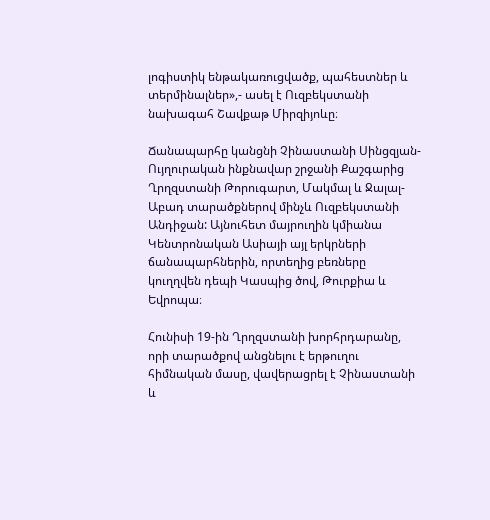լոգիստիկ ենթակառուցվածք, պահեստներ և տերմինալներ»,- ասել է Ուզբեկստանի նախագահ Շավքաթ Միրզիյոևը։

Ճանապարհը կանցնի Չինաստանի Սինցզյան-Ույղուրական ինքնավար շրջանի Քաշգարից Ղրղզստանի Թորուգարտ, Մակմալ և Ջալալ-Աբադ տարածքներով մինչև Ուզբեկստանի Անդիջան: Այնուհետ մայրուղին կմիանա Կենտրոնական Ասիայի այլ երկրների ճանապարհներին, որտեղից բեռները կուղղվեն դեպի Կասպից ծով, Թուրքիա և Եվրոպա։

Հունիսի 19-ին Ղրղզստանի խորհրդարանը, որի տարածքով անցնելու է երթուղու հիմնական մասը, վավերացրել է Չինաստանի և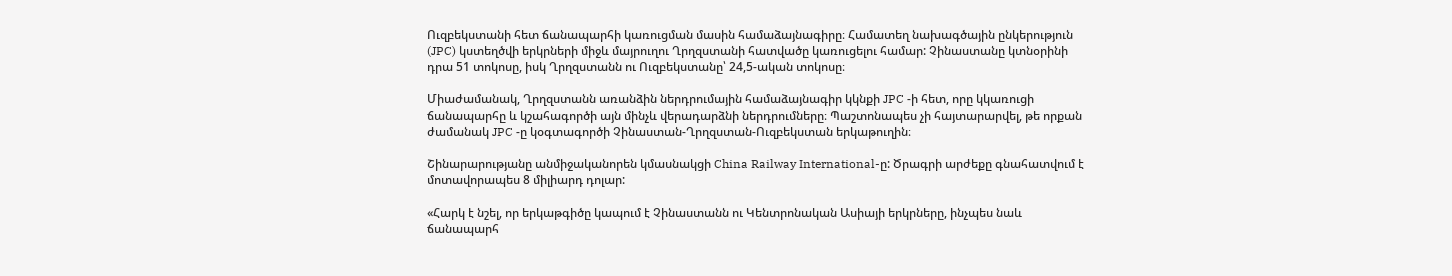Ուզբեկստանի հետ ճանապարհի կառուցման մասին համաձայնագիրը։ Համատեղ նախագծային ընկերություն (JPC) կստեղծվի երկրների միջև մայրուղու Ղրղզստանի հատվածը կառուցելու համար: Չինաստանը կտնօրինի դրա 51 տոկոսը, իսկ Ղրղզստանն ու Ուզբեկստանը՝ 24,5-ական տոկոսը։

Միաժամանակ, Ղրղզստանն առանձին ներդրումային համաձայնագիր կկնքի JPC -ի հետ, որը կկառուցի ճանապարհը և կշահագործի այն մինչև վերադարձնի ներդրումները։ Պաշտոնապես չի հայտարարվել, թե որքան ժամանակ JPC -ը կօգտագործի Չինաստան-Ղրղզստան-Ուզբեկստան երկաթուղին։

Շինարարությանը անմիջականորեն կմասնակցի China Railway International-ը: Ծրագրի արժեքը գնահատվում է մոտավորապես 8 միլիարդ դոլար:

«Հարկ է նշել, որ երկաթգիծը կապում է Չինաստանն ու Կենտրոնական Ասիայի երկրները, ինչպես նաև ճանապարհ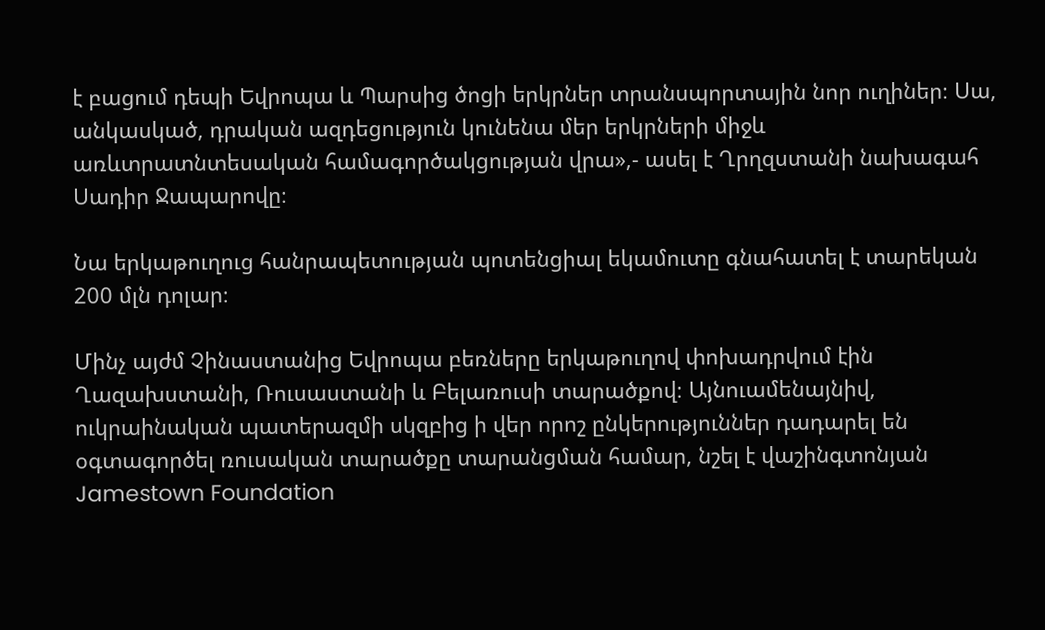է բացում դեպի Եվրոպա և Պարսից ծոցի երկրներ տրանսպորտային նոր ուղիներ։ Սա, անկասկած, դրական ազդեցություն կունենա մեր երկրների միջև առևտրատնտեսական համագործակցության վրա»,- ասել է Ղրղզստանի նախագահ Սադիր Ջապարովը։

Նա երկաթուղուց հանրապետության պոտենցիալ եկամուտը գնահատել է տարեկան 200 մլն դոլար։

Մինչ այժմ Չինաստանից Եվրոպա բեռները երկաթուղով փոխադրվում էին Ղազախստանի, Ռուսաստանի և Բելառուսի տարածքով։ Այնուամենայնիվ, ուկրաինական պատերազմի սկզբից ի վեր որոշ ընկերություններ դադարել են օգտագործել ռուսական տարածքը տարանցման համար, նշել է վաշինգտոնյան Jamestown Foundation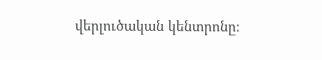վերլուծական կենտրոնը։